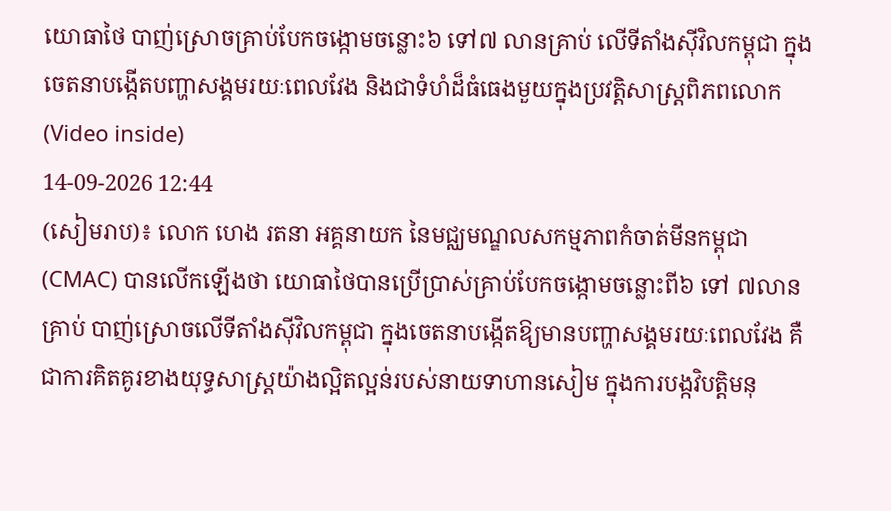យោធាថៃ បាញ់ស្រោចគ្រាប់បែកចង្កោមចន្លោះ៦ ទៅ៧ លានគ្រាប់ លើទីតាំងស៊ីវិលកម្ពុជា ក្នុងចេតនាបង្កើតបញ្ហាសង្គមរយៈពេលវែង និងជាទំហំដ៏ធំធេងមួយក្នុងប្រវត្តិសាស្ត្រពិភពលោក (Video inside)
14-09-2026 12:44
(សៀមរាប)៖ លោក ហេង រតនា អគ្គនាយក នៃមជ្ឈមណ្ឌលសកម្មភាពកំចាត់មីនកម្ពុជា (CMAC) បានលើកឡើងថា យោធាថៃបានប្រើប្រាស់គ្រាប់បែកចង្កោមចន្លោះពី៦ ទៅ ៧លានគ្រាប់ បាញ់ស្រោចលើទីតាំងស៊ីវិលកម្ពុជា ក្នុងចេតនាបង្កើតឱ្យមានបញ្ហាសង្គមរយៈពេលវែង គឺជាការគិតគូរខាងយុទ្ធសាស្ត្រយ៉ាងល្អិតល្អន់របស់នាយទាហានសៀម ក្នុងការបង្កវិបត្តិមនុ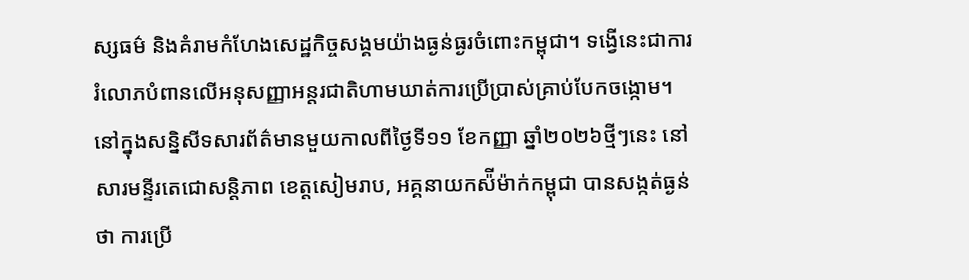ស្សធម៌ និងគំរាមកំហែងសេដ្ឋកិច្ចសង្គមយ៉ាងធ្ងន់ធ្ងរចំពោះកម្ពុជា។ ទង្វើនេះជាការរំលោភបំពានលើអនុសញ្ញាអន្តរជាតិហាមឃាត់ការប្រើប្រាស់គ្រាប់បែកចង្កោម។
នៅក្នុងសន្និសីទសារព័ត៌មានមួយកាលពីថ្ងៃទី១១ ខែកញ្ញា ឆ្នាំ២០២៦ថ្មីៗនេះ នៅសារមន្ទីរតេជោសន្តិភាព ខេត្តសៀមរាប, អគ្គនាយកស៉ីម៉ាក់កម្ពុជា បានសង្កត់ធ្ងន់ថា ការប្រើ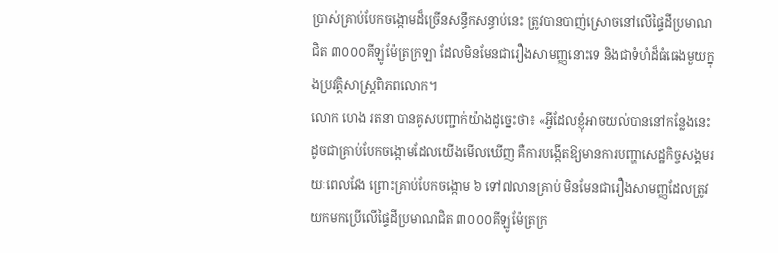ប្រាស់គ្រាប់បែកចង្កោមដ៏ច្រើនសន្ធឹកសន្ធាប់នេះ ត្រូវបានបាញ់ស្រោចនៅលើផ្ទៃដីប្រមាណជិត ៣០០០គីឡូម៉ែត្រក្រឡា ដែលមិនមែនជារឿងសាមញ្ញនោះទេ និងជាទំហំដ៏ធំធេងមួយក្នុងប្រវត្តិសាស្ត្រពិភពលោក។
លោក ហេង រតនា បានគូសបញ្ជាក់យ៉ាងដូច្នេះថា៖ «អ្វីដែលខ្ញុំអាចយល់បាននៅកន្លែងនេះ ដូចជាគ្រាប់បែកចង្កោមដែលយើងមើលឃើញ គឺការបង្កើតឱ្យមានការបញ្ហាសេដ្ឋកិច្ចសង្គមរយៈពេលវែង ព្រោះគ្រាប់បែកចង្កោម ៦ ទៅ៧លានគ្រាប់ មិនមែនជារឿងសាមញ្ញដែលត្រូវយកមកប្រើលើផ្ទៃដីប្រមាណជិត ៣០០០គីឡូម៉ែត្រក្រ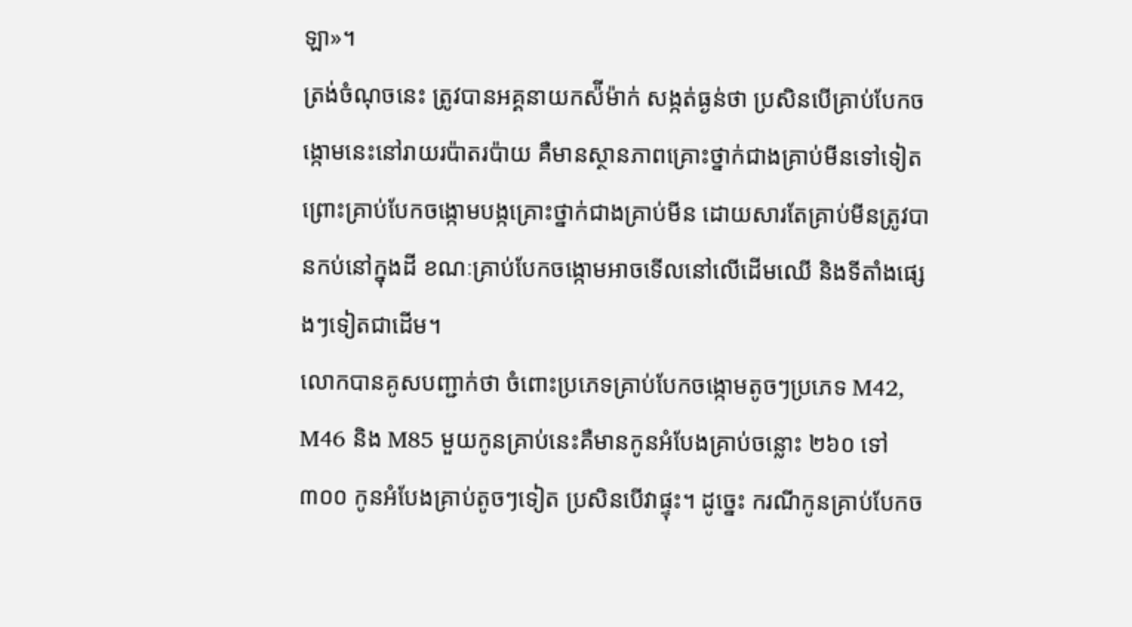ឡា»។
ត្រង់ចំណុចនេះ ត្រូវបានអគ្គនាយកស៉ីម៉ាក់ សង្កត់ធ្ងន់ថា ប្រសិនបើគ្រាប់បែកចង្កោមនេះនៅរាយរប៉ាតរប៉ាយ គឺមានស្ថានភាពគ្រោះថ្នាក់ជាងគ្រាប់មីនទៅទៀត ព្រោះគ្រាប់បែកចង្កោមបង្កគ្រោះថ្នាក់ជាងគ្រាប់មីន ដោយសារតែគ្រាប់មីនត្រូវបានកប់នៅក្នុងដី ខណៈគ្រាប់បែកចង្កោមអាចទើលនៅលើដើមឈើ និងទីតាំងផ្សេងៗទៀតជាដើម។
លោកបានគូសបញ្ជាក់ថា ចំពោះប្រភេទគ្រាប់បែកចង្កោមតូចៗប្រភេទ M42, M46 និង M85 មួយកូនគ្រាប់នេះគឺមានកូនអំបែងគ្រាប់ចន្លោះ ២៦០ ទៅ៣០០ កូនអំបែងគ្រាប់តូចៗទៀត ប្រសិនបើវាផ្ទុះ។ ដូច្នេះ ករណីកូនគ្រាប់បែកច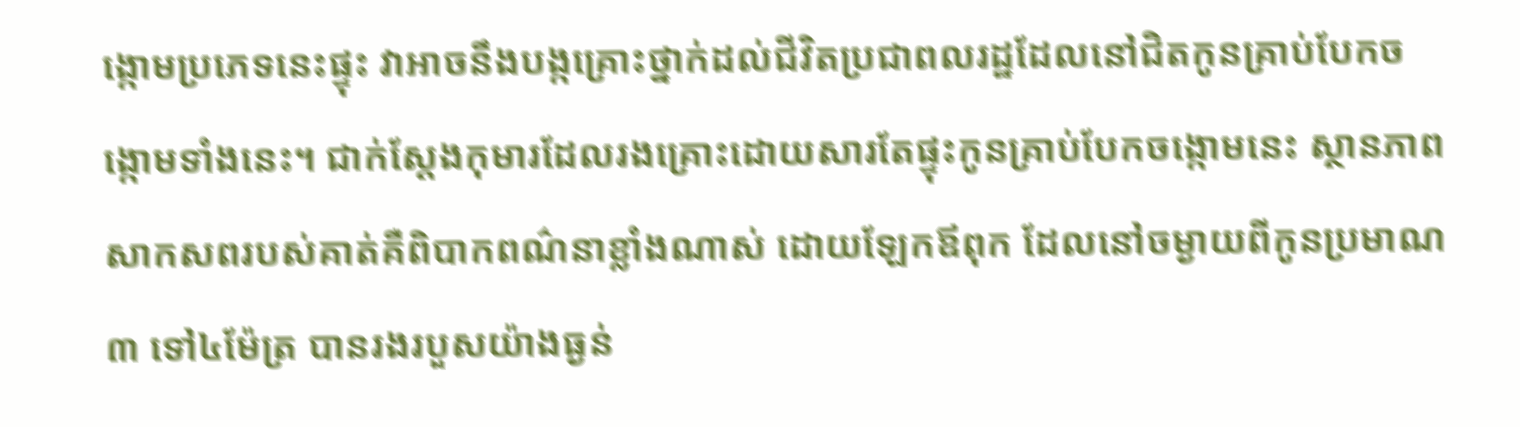ង្កោមប្រភេទនេះផ្ទុះ វាអាចនឹងបង្កគ្រោះថ្នាក់ដល់ជីវិតប្រជាពលរដ្ឋដែលនៅជិតកូនគ្រាប់បែកចង្កោមទាំងនេះ។ ជាក់ស្តែងកុមារដែលរងគ្រោះដោយសារតែផ្ទុះកូនគ្រាប់បែកចង្កោមនេះ ស្ថានភាពសាកសពរបស់គាត់គឺពិបាកពណ៌នាខ្លាំងណាស់ ដោយឡែកឪពុក ដែលនៅចម្ងាយពីកូនប្រមាណ ៣ ទៅ៤ម៉ែត្រ បានរងរបួសយ៉ាងធ្ងន់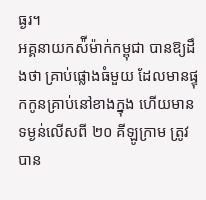ធ្ងរ។
អគ្គនាយកស៉ីម៉ាក់កម្ពុជា បានឱ្យដឹងថា គ្រាប់ផ្លោងធំមួយ ដែលមានផ្ទុកកូនគ្រាប់នៅខាងក្នុង ហើយមានទម្ងន់លើសពី ២០ គីឡូក្រាម ត្រូវបាន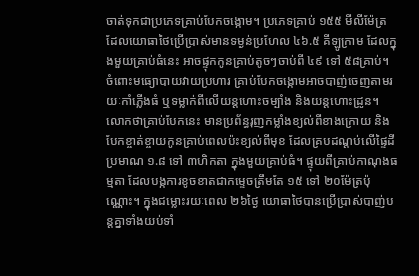ចាត់ទុកជាប្រភេទគ្រាប់បែកចង្កោម។ ប្រភេទគ្រាប់ ១៥៥ មីលីម៉ែត្រ ដែលយោធាថៃប្រើប្រាស់មានទម្ងន់ប្រហែល ៤៦.៥ គីឡូក្រាម ដែលក្នុងមួយគ្រាប់ធំនេះ អាចផ្ទុកកូនគ្រាប់តូចៗចាប់ពី ៤៩ ទៅ ៥៨គ្រាប់។ ចំពោះមធ្យោបាយវាយប្រហារ គ្រាប់បែកចង្កោមអាចបាញ់ចេញតាមរយៈកាំភ្លើងធំ ឬទម្លាក់ពីលើយន្តហោះចម្បាំង និងយន្តហោះដ្រូន។
លោកថាគ្រាប់បែកនេះ មានប្រព័ន្ធរុញកម្លាំងខ្យល់ពីខាងក្រោយ និងបែកខ្ចាត់ខ្ចាយកូនគ្រាប់ពេលប៉ះខ្យល់ពីមុខ ដែលគ្របដណ្តប់លើផ្ទៃដីប្រមាណ ១.៨ ទៅ ៣ហិកតា ក្នុងមួយគ្រាប់ធំ។ ផ្ទុយពីគ្រាប់កាណុងធម្មតា ដែលបង្កការខូចខាតជាកម្ទេចត្រឹមតែ ១៥ ទៅ ២០ម៉ែត្រប៉ុណ្ណោះ។ ក្នុងជម្លោះរយៈពេល ២៦ថ្ងៃ យោធាថៃបានប្រើប្រាស់បាញ់បន្តគ្នាទាំងយប់ទាំ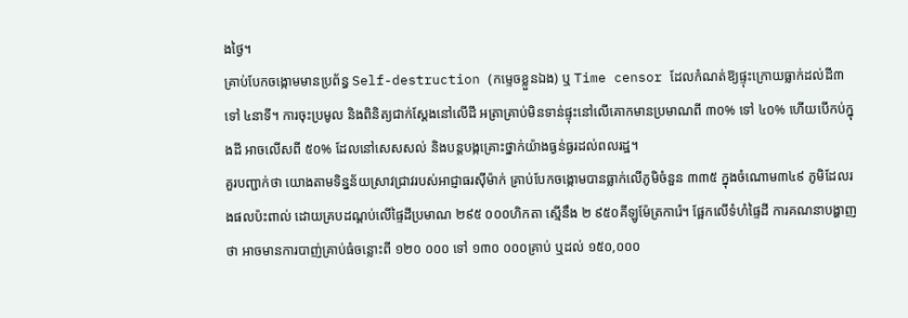ងថ្ងៃ។
គ្រាប់បែកចង្កោមមានប្រព័ន្ធ Self-destruction (កម្ទេចខ្លួនឯង) ឬ Time censor ដែលកំណត់ឱ្យផ្ទុះក្រោយធ្លាក់ដល់ដី៣ ទៅ ៤នាទី។ ការចុះប្រមូល និងពិនិត្យជាក់ស្តែងនៅលើដី អត្រាគ្រាប់មិនទាន់ផ្ទុះនៅលើគោកមានប្រមាណពី ៣០% ទៅ ៤០% ហើយបើកប់ក្នុងដី អាចលើសពី ៥០% ដែលនៅសេសសល់ និងបន្តបង្កគ្រោះថ្នាក់យ៉ាងធ្ងន់ធ្ងរដល់ពលរដ្ឋ។
គួរបញ្ជាក់ថា យោងតាមទិន្នន័យស្រាវជ្រាវរបស់អាជ្ញាធរស៊ីម៉ាក់ គ្រាប់បែកចង្កោមបានធ្លាក់លើភូមិចំនួន ៣៣៥ ក្នុងចំណោម៣៤៩ ភូមិដែលរងផលប៉ះពាល់ ដោយគ្របដណ្តប់លើផ្ទៃដីប្រមាណ ២៩៥ ០០០ហិកតា ស្មើនឹង ២ ៩៥០គីឡូម៉ែត្រការ៉េ។ ផ្អែកលើទំហំផ្ទៃដី ការគណនាបង្ហាញថា អាចមានការបាញ់គ្រាប់ធំចន្លោះពី ១២០ ០០០ ទៅ ១៣០ ០០០គ្រាប់ ឬដល់ ១៥០,០០០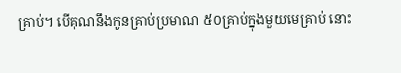គ្រាប់។ បើគុណនឹងកូនគ្រាប់ប្រមាណ ៥០គ្រាប់ក្នុងមួយមេគ្រាប់ នោះ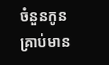ចំនួនកូនគ្រាប់មាន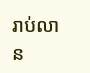រាប់លាន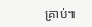គ្រាប់៕